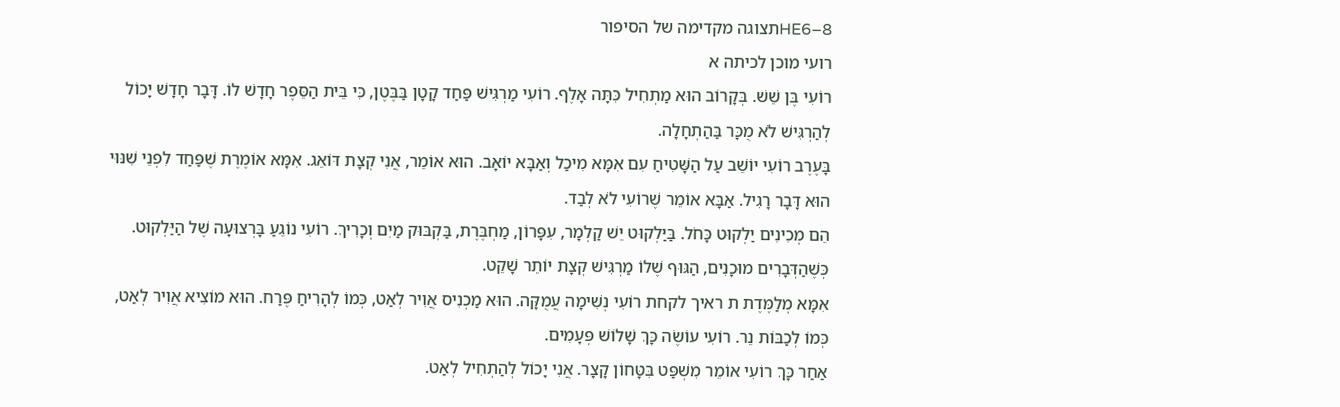HE6–8תצוגה מקדימה של הסיפור
רועי מוכן לכיתה א
רוֹעִי בֶּן שֵׁשׁ. בְּקָרוֹב הוּא מַתְחִיל כִּתָּה אָלֶף. רוֹעִי מַרְגִּישׁ פַּחַד קָטָן בַּבֶּטֶן, כִּי בֵּית הַסֵּפֶר חָדָשׁ לוֹ. דָּבָר חָדָשׁ יָכוֹל לְהַרְגִּישׁ לֹא מֻכָּר בַּהַתְחָלָה.
בָּעֶרֶב רוֹעִי יוֹשֵׁב עַל הַשָּׁטִיחַ עִם אִמָּא מִיכַל וְאַבָּא יוֹאָב. הוּא אוֹמֵר, אֲנִי קְצָת דּוֹאֵג. אִמָּא אוֹמֶרֶת שֶׁפַּחַד לִפְנֵי שִׁנּוּי הוּא דָּבָר רָגִיל. אַבָּא אוֹמֵר שֶׁרוֹעִי לֹא לְבַד.
הֵם מְכִינִים יַלְקוּט כָּחֹל. בַּיַּלְקוּט יֵשׁ קַלְמָר, עִפָּרוֹן, מַחְבֶּרֶת, בַּקְבּוּק מַיִם וְכָרִיךְ. רוֹעִי נוֹגֵעַ בָּרְצוּעָה שֶׁל הַיַּלְקוּט. כְּשֶׁהַדְּבָרִים מוּכָנִים, הַגּוּף שֶׁלוֹ מַרְגִּישׁ קְצָת יוֹתֵר שָׁקֵט.
אִמָּא מְלַמֶּדֶת ת ראיך לקחת רוֹעִי נְשִׁימָה עֲמֻקָּה. הוּא מַכְנִיס אֲוִיר לְאַט, כְּמוֹ לְהָרִיחַ פֶּרַח. הוּא מוֹצִיא אֲוִיר לְאַט, כְּמוֹ לְכַבּוֹת נֵר. רוֹעִי עוֹשֶׂה כָּךְ שָׁלוֹשׁ פְּעָמִים.
אַחַר כָּךְ רוֹעִי אוֹמֵר מִשְׁפַּט בִּטָּחוֹן קָצָר. אֲנִי יָכוֹל לְהַתְחִיל לְאַט.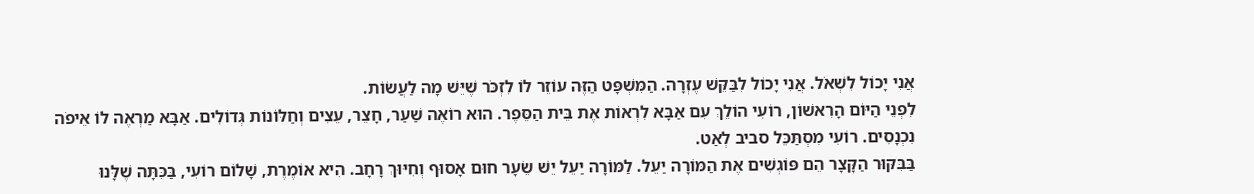אֲנִי יָכוֹל לִשְׁאֹל. אֲנִי יָכוֹל לִבַּקֵּשׁ עֶזְרָה. הַמִּשְׁפָּט הַזֶּה עוֹזֵר לוֹ לִזְכֹּר שֶׁיֵּשׁ מָה לַעֲשׂוֹת.
לִפְנֵי הַיּוֹם הָרִאשׁוֹן, רוֹעִי הוֹלֵךְ עִם אַבָּא לִרְאוֹת אֶת בֵּית הַסֵּפֶר. הוּא רוֹאֶה שַׁעַר, חָצֵר, עֵצִים וְחַלּוֹנוֹת גְּדוֹלִים. אַבָּא מַרְאֶה לוֹ אֵיפֹה נִכְנָסִים. רוֹעִי מִסְתַּכֵּל סביב לְאַט.
בַּבִּקּוּר הַקָּצָר הֵם פּוֹגְשִׁים אֶת הַמּוֹרָה יַעֵל. לַמּוֹרָה יַעֵל יֵשׁ שֵׂעָר חוּם אָסוּף וְחִיּוּךְ רָחָב. הִיא אוֹמֶרֶת, שָׁלוֹם רוֹעִי, בַּכִּתָּה שֶׁלָּנוּ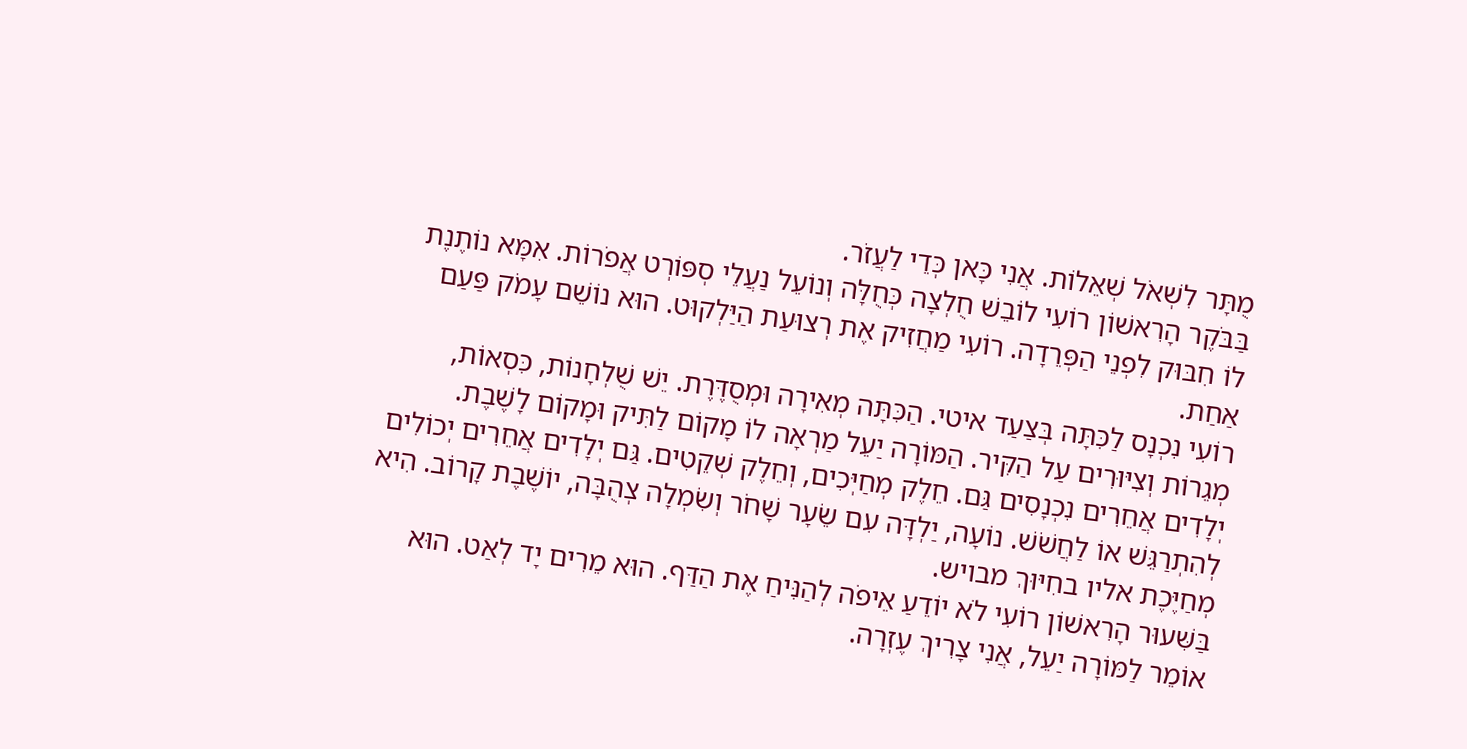מֻתָּר לִשְׁאֹל שְׁאֵלוֹת. אֲנִי כָּאן כְּדֵי לַעֲזֹר.
בַּבֹּקֶר הָרִאשׁוֹן רוֹעִי לוֹבֵשׁ חֻלְצָה כְּחֻלָּה וְנוֹעֵל נַעֲלֵי סְפּוֹרְט אֲפֹרוֹת. אִמָּא נוֹתֶנֶת לוֹ חִבּוּק לִפְנֵי הַפְּרֵדָה. רוֹעִי מַחֲזִיק אֶת רְצוּעַת הַיַּלְקוּט. הוּא נוֹשֵׁם עָמֹק פַּעַם אַחַת.
רוֹעִי נִכְנָס לַכִּתָּה בְּצַעַד איטי. הַכִּתָּה מְאִירָה וּמְסֻדֶּרֶת. יֵשׁ שֻׁלְחָנוֹת, כִּסְאוֹת, מְגֵרוֹת וְצִיּוּרִים עַל הַקִּיר. הַמּוֹרָה יַעֵל מַרְאָה לוֹ מָקוֹם לַתִּיק וּמָקוֹם לָשֶׁבֶת.
יְלָדִים אֲחֵרִים נִכְנָסִים גַּם. חֵלֶק מְחַיְּכִים, וְחֵלֶק שְׁקֵטִים. גַּם יְלָדִים אֲחֵרִים יְכוֹלִים לְהִתְרַגֵּשׁ אוֹ לַחֲשֹׁשׁ. נוֹעָה, יַלְדָּה עִם שֵׂעָר שָׁחֹר וְשִׂמְלָה צְהֻבָּה, יוֹשֶׁבֶת קָרוֹב. הִיא מְחַיֶּכֶת אליו בחִיּוּךְ מבויש.
בַּשִּׁעוּר הָרִאשׁוֹן רוֹעִי לֹא יוֹדֵעַ אֵיפֹה לְהַנִּיחַ אֶת הַדַּף. הוּא מֵרִים יָד לְאַט. הוּא אוֹמֵר לַמּוֹרָה יַעֵל, אֲנִי צָרִיךְ עֶזְרָה.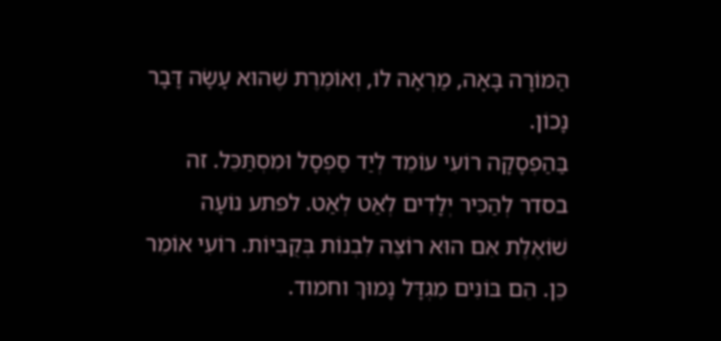הַמּוֹרָה בָּאָה, מַרְאָה לוֹ, וְאוֹמֶרֶת שֶׁהוּא עָשָׂה דָּבָר נָכוֹן.
בַּהַפְסָקָה רוֹעִי עוֹמֵד לְיַד סַפְסָל וּמִסְתַּכֵּל. זה בסדר לְהַכִּיר יְלָדִים לְאַט לְאַט. לפתע נוֹעָה שׁוֹאֶלֶת אִם הוּא רוֹצֶה לִבְנוֹת בְּקֻבִּיּוֹת. רוֹעִי אוֹמֵר כֵּן. הֵם בּוֹנִים מִגְדָּל נָמוּךְ וחמוד.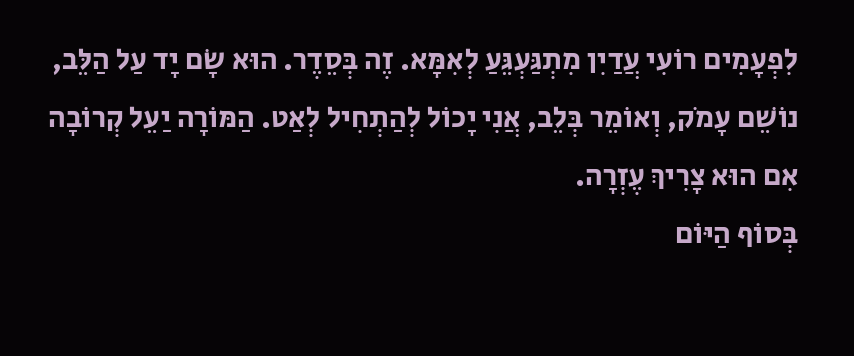לִפְעָמִים רוֹעִי עֲדַיִן מִתְגַּעְגֵּעַ לְאִמָּא. זֶה בְּסֵדֶר. הוּא שָׂם יָד עַל הַלֵּב, נוֹשֵׁם עָמֹק, וְאוֹמֵר בְּלֵב, אֲנִי יָכוֹל לְהַתְחִיל לְאַט. הַמּוֹרָה יַעֵל קְרוֹבָה אִם הוּא צָרִיךְ עֶזְרָה.
בְּסוֹף הַיּוֹם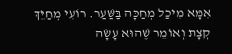אִמָּא מִיכַל מְחַכָּה בַּשַּׁעַר. רוֹעִי מְחַיֵּךְ קְצָת וְאוֹמֵר שֶׁהוּא עָשָׂה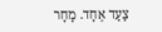צַעַד אֶחָד. מָחָר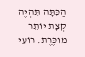הַכִּתָּה תִּהְיֶה קְצָת יוֹתֵר מוכֶּרֶת. רוֹעִי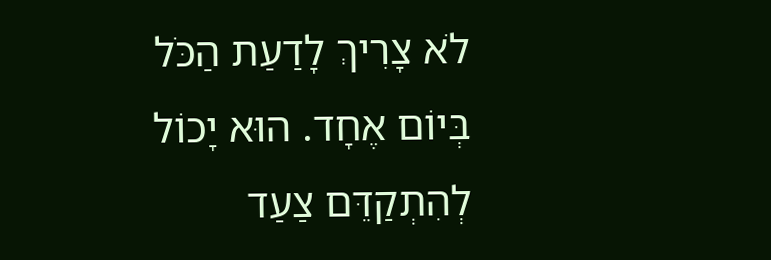לֹא צָרִיךְ לָדַעַת הַכֹּל בְּיוֹם אֶחָד. הוּא יָכוֹל לְהִתְקַדֵּם צַעַד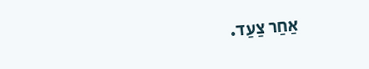אַחַר צַעַד.